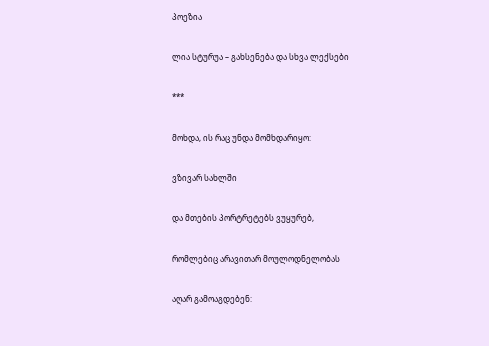პოეზია

ლია სტურუა – გახსენება და სხვა ლექსები

***

მოხდა, ის რაც უნდა მომხდარიყო:

ვზივარ სახლში

და მთების პორტრეტებს ვუყურებ,

რომლებიც არავითარ მოულოდნელობას

აღარ გამოაგდებენ: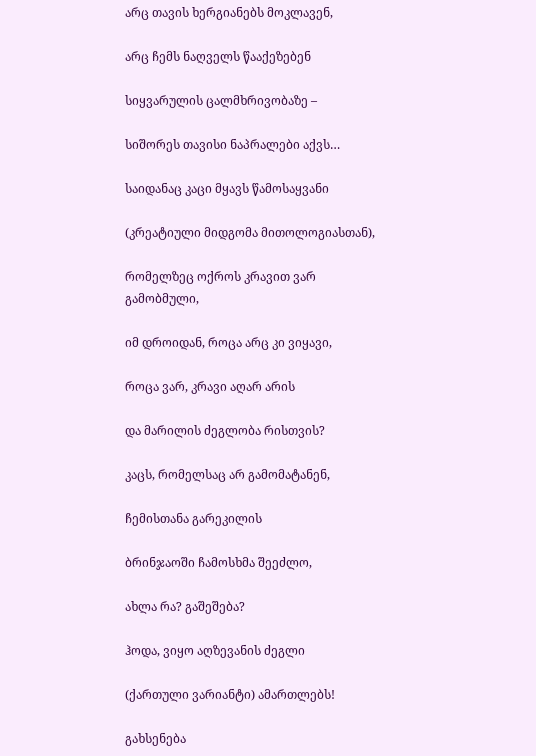არც თავის ხერგიანებს მოკლავენ,

არც ჩემს ნაღველს წააქეზებენ

სიყვარულის ცალმხრივობაზე –

სიშორეს თავისი ნაპრალები აქვს…

საიდანაც კაცი მყავს წამოსაყვანი

(კრეატიული მიდგომა მითოლოგიასთან),

რომელზეც ოქროს კრავით ვარ გამობმული,

იმ დროიდან, როცა არც კი ვიყავი,

როცა ვარ, კრავი აღარ არის

და მარილის ძეგლობა რისთვის?

კაცს, რომელსაც არ გამომატანენ,

ჩემისთანა გარეკილის

ბრინჯაოში ჩამოსხმა შეეძლო,

ახლა რა? გაშეშება?

ჰოდა, ვიყო აღზევანის ძეგლი

(ქართული ვარიანტი) ამართლებს!

გახსენება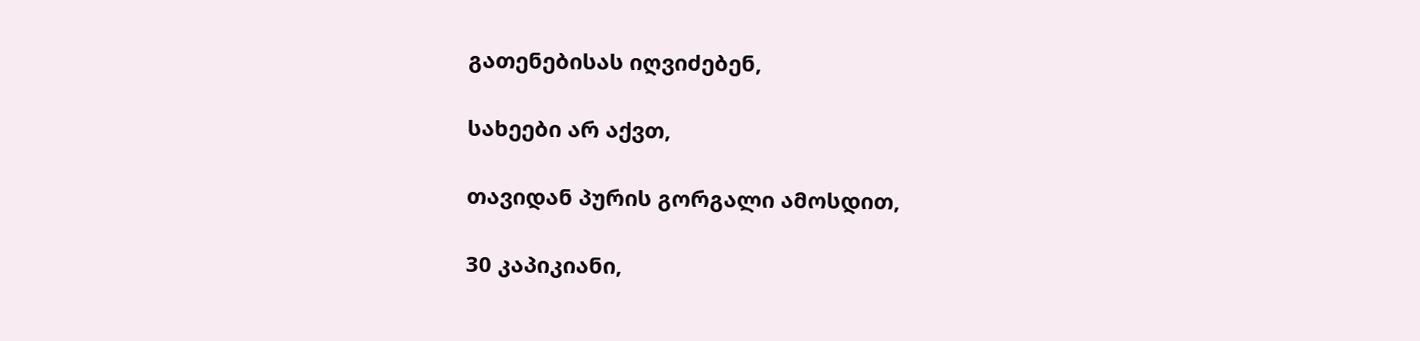გათენებისას იღვიძებენ,

სახეები არ აქვთ,

თავიდან პურის გორგალი ამოსდით,

30 კაპიკიანი,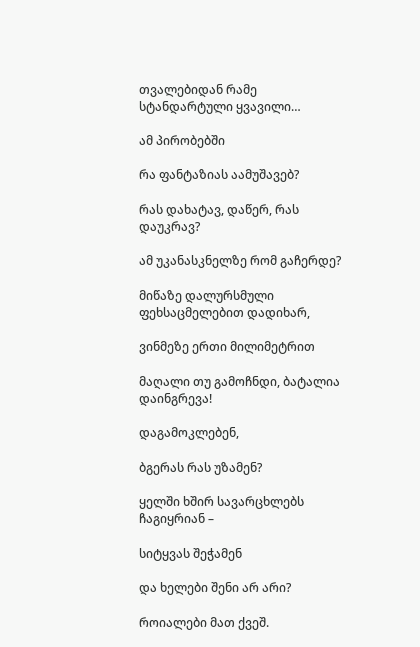თვალებიდან რამე სტანდარტული ყვავილი…

ამ პირობებში

რა ფანტაზიას აამუშავებ?

რას დახატავ, დაწერ, რას დაუკრავ?

ამ უკანასკნელზე რომ გაჩერდე?

მიწაზე დალურსმული ფეხსაცმელებით დადიხარ,

ვინმეზე ერთი მილიმეტრით

მაღალი თუ გამოჩნდი, ბატალია დაინგრევა!

დაგამოკლებენ,

ბგერას რას უზამენ?

ყელში ხშირ სავარცხლებს ჩაგიყრიან –

სიტყვას შეჭამენ

და ხელები შენი არ არი?

როიალები მათ ქვეშ.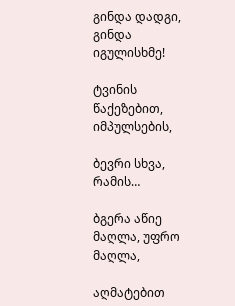გინდა დადგი, გინდა იგულისხმე!

ტვინის წაქეზებით, იმპულსების,

ბევრი სხვა, რამის…

ბგერა აწიე მაღლა, უფრო მაღლა,

აღმატებით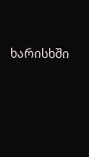ხარისხში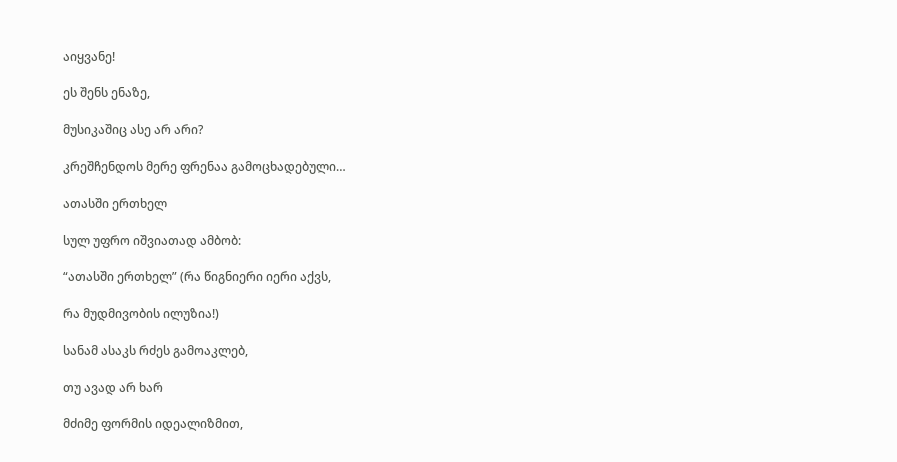აიყვანე!

ეს შენს ენაზე,

მუსიკაშიც ასე არ არი?

კრეშჩენდოს მერე ფრენაა გამოცხადებული…

ათასში ერთხელ

სულ უფრო იშვიათად ამბობ:

“ათასში ერთხელ” (რა წიგნიერი იერი აქვს,

რა მუდმივობის ილუზია!)

სანამ ასაკს რძეს გამოაკლებ,

თუ ავად არ ხარ

მძიმე ფორმის იდეალიზმით,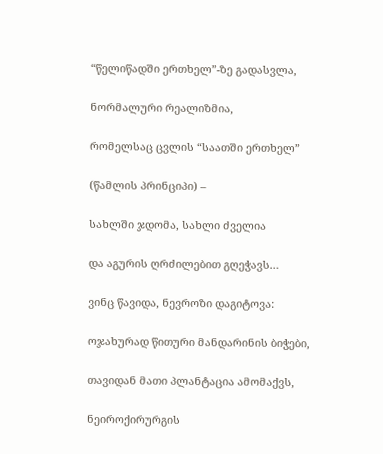“წელიწადში ერთხელ”-ზე გადასვლა,

ნორმალური რეალიზმია,

რომელსაც ცვლის “საათში ერთხელ”

(წამლის პრინციპი) –

სახლში ჯდომა, სახლი ძველია

და აგურის ღრძილებით გღეჭავს…

ვინც წავიდა, ნევროზი დაგიტოვა:

ოჯახურად წითური მანდარინის ბიჭები,

თავიდან მათი პლანტაცია ამომაქვს,

ნეიროქირურგის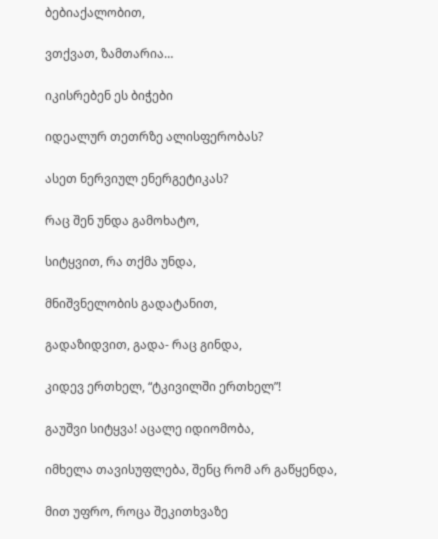ბებიაქალობით,

ვთქვათ, ზამთარია…

იკისრებენ ეს ბიჭები

იდეალურ თეთრზე ალისფერობას?

ასეთ ნერვიულ ენერგეტიკას?

რაც შენ უნდა გამოხატო,

სიტყვით, რა თქმა უნდა,

მნიშვნელობის გადატანით,

გადაზიდვით, გადა- რაც გინდა,

კიდევ ერთხელ, “ტკივილში ერთხელ”!

გაუშვი სიტყვა! აცალე იდიომობა,

იმხელა თავისუფლება, შენც რომ არ გაწყენდა,

მით უფრო, როცა შეკითხვაზე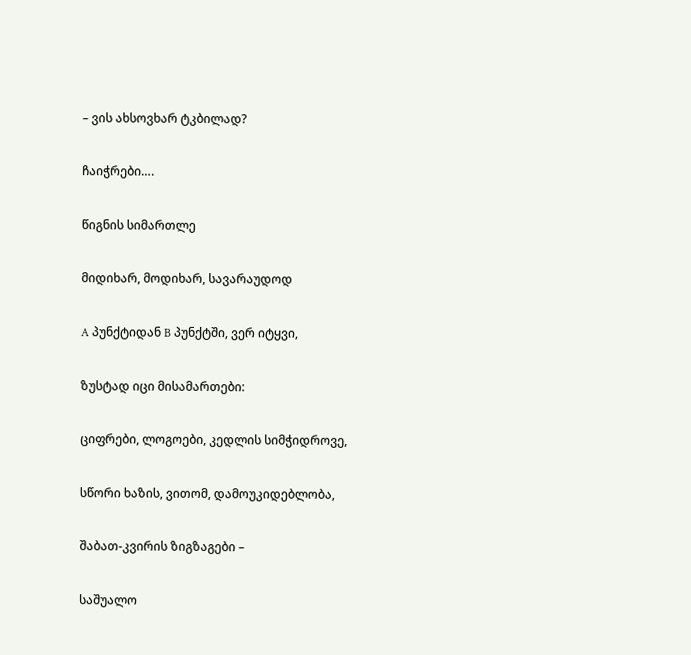– ვის ახსოვხარ ტკბილად?

ჩაიჭრები….

წიგნის სიმართლე

მიდიხარ, მოდიხარ, სავარაუდოდ

A პუნქტიდან B პუნქტში, ვერ იტყვი,

ზუსტად იცი მისამართები:

ციფრები, ლოგოები, კედლის სიმჭიდროვე,

სწორი ხაზის, ვითომ, დამოუკიდებლობა,

შაბათ-კვირის ზიგზაგები –

საშუალო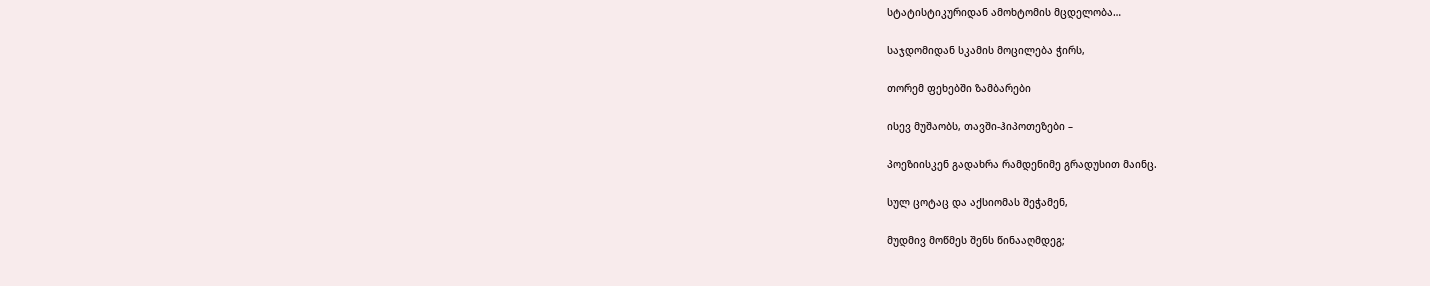სტატისტიკურიდან ამოხტომის მცდელობა…

საჯდომიდან სკამის მოცილება ჭირს,

თორემ ფეხებში ზამბარები

ისევ მუშაობს, თავში-ჰიპოთეზები –

პოეზიისკენ გადახრა რამდენიმე გრადუსით მაინც.

სულ ცოტაც და აქსიომას შეჭამენ,

მუდმივ მოწმეს შენს წინააღმდეგ;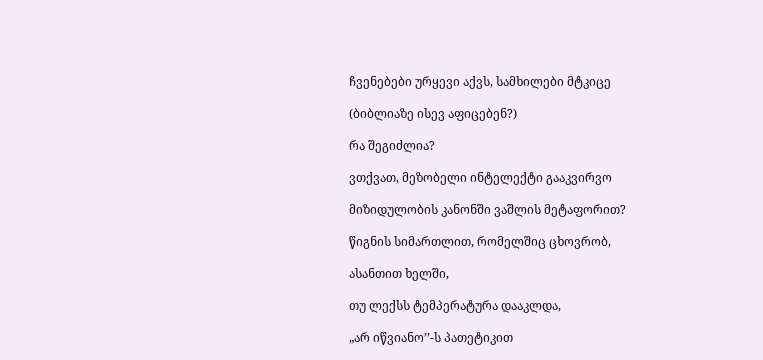ჩვენებები ურყევი აქვს, სამხილები მტკიცე

(ბიბლიაზე ისევ აფიცებენ?)

რა შეგიძლია?

ვთქვათ, მეზობელი ინტელექტი გააკვირვო

მიზიდულობის კანონში ვაშლის მეტაფორით?

წიგნის სიმართლით, რომელშიც ცხოვრობ,

ასანთით ხელში,

თუ ლექსს ტემპერატურა დააკლდა,

„არ იწვიანო’’-ს პათეტიკით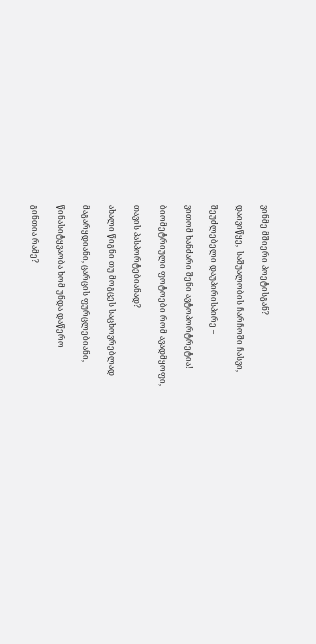ვინმე მშიერი პოეტისგან?

დაივიწყე,  საშუალობის ჩარჩოში ჩასვი,

შეუძლებელი დაუპირისპირე –

ვითომ ხანძარი შენი ავტოპორტრეტია!

ბიომეტრიული ფოტოები რომ ავადმყოფი,

თავის პასპორტებიანად?

ახალი წიგნი თუ მოგცეს საცხოვრებლად

მაგარყდიანი, ცარცის ფურცლებიანი,

წინასიტყვაობა ხომ უნდა დაწერო

გინთია რამე?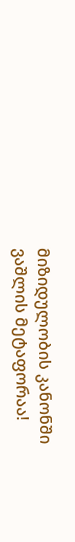მიზიდულობის კანონში ვაშლის მეტაფორაა!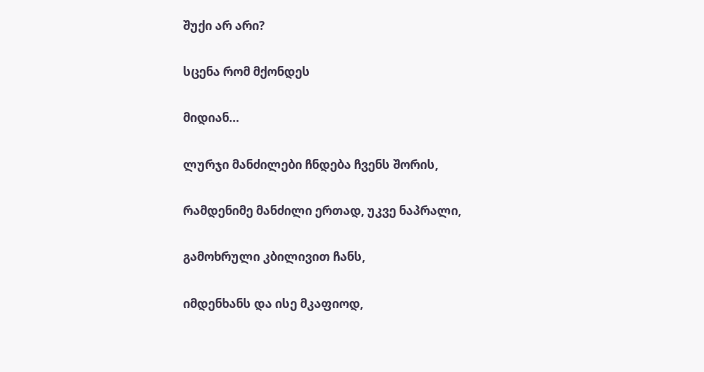შუქი არ არი?

სცენა რომ მქონდეს

მიდიან…

ლურჯი მანძილები ჩნდება ჩვენს შორის,

რამდენიმე მანძილი ერთად, უკვე ნაპრალი,

გამოხრული კბილივით ჩანს,

იმდენხანს და ისე მკაფიოდ,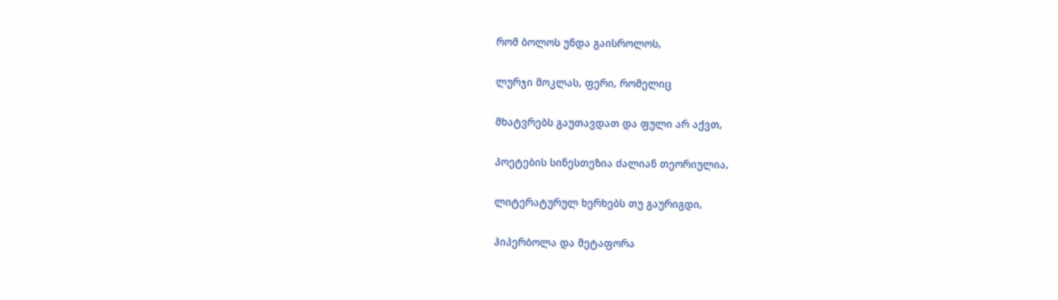რომ ბოლოს უნდა გაისროლოს,

ლურჯი მოკლას, ფერი, რომელიც

მხატვრებს გაუთავდათ და ფული არ აქვთ,

პოეტების სინესთეზია ძალიან თეორიულია,

ლიტერატურულ ხერხებს თუ გაურიგდი,

ჰიპერბოლა და მეტაფორა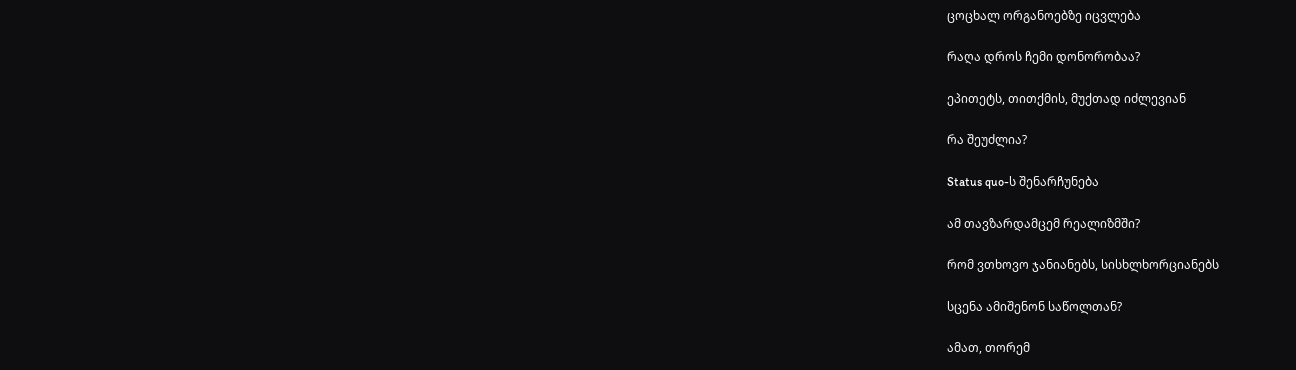ცოცხალ ორგანოებზე იცვლება

რაღა დროს ჩემი დონორობაა?

ეპითეტს, თითქმის, მუქთად იძლევიან

რა შეუძლია?

Status quo-ს შენარჩუნება

ამ თავზარდამცემ რეალიზმში?

რომ ვთხოვო ჯანიანებს, სისხლხორციანებს

სცენა ამიშენონ საწოლთან?

ამათ, თორემ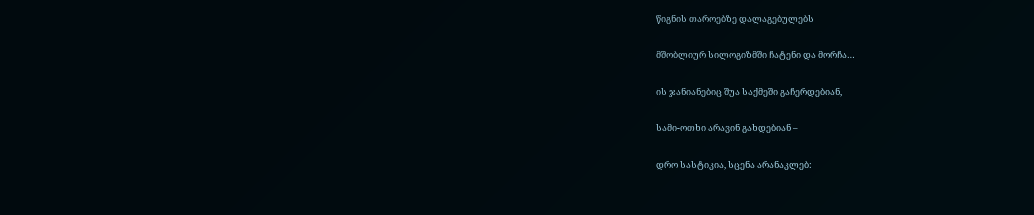წიგნის თაროებზე დალაგებულებს

მშობლიურ სილოგიზმში ჩატენი და მორჩა…

ის ჯანიანებიც შუა საქმეში გაჩერდებიან,

სამი-ოთხი არავინ გახდებიან –

დრო სასტიკია, სცენა არანაკლებ: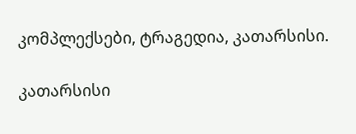კომპლექსები, ტრაგედია, კათარსისი.

კათარსისი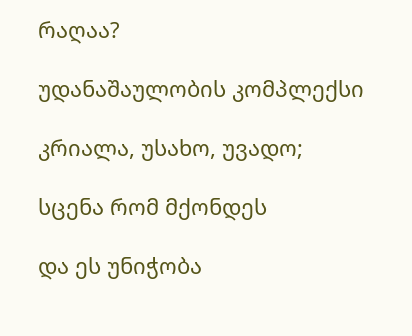რაღაა?

უდანაშაულობის კომპლექსი

კრიალა, უსახო, უვადო;

სცენა რომ მქონდეს

და ეს უნიჭობა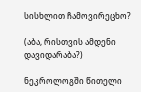სისხლით ჩამოვირეცხო?

(აბა, რისთვის ამდენი დავიდარაბა?)

ნეკროლოგში წითელი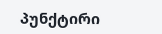პუნქტირი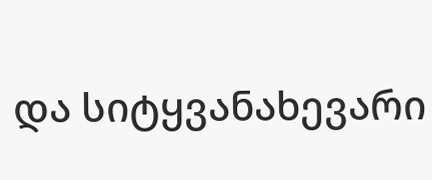და სიტყვანახევარი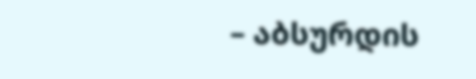– აბსურდის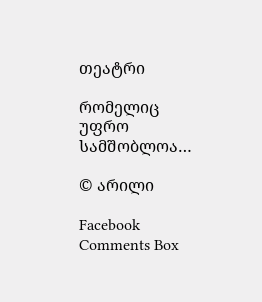თეატრი

რომელიც უფრო სამშობლოა…

© არილი

Facebook Comments Box